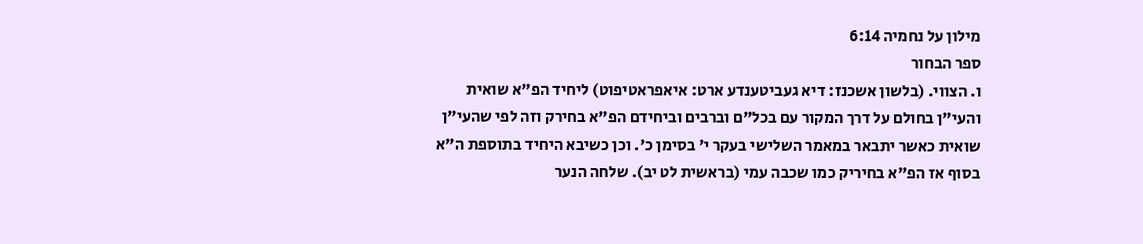מילון על נחמיה 6:14
ספר הבחור
ו. הצווי. (בלשון אשכנז: דיא געביטענדע ארט: איאפראטיפוט) ליחיד הפ"א שואית והעי"ן בחולם על דרך המקור עם בכל"ם וברבים וביחידם הפ"א בחירק וזה לפי שהעי"ן שואית כאשר יתבאר במאמר השלישי בעקר י' בסימן כ'. וכן כשיבא היחיד בתוספת ה"א בסוף אז הפ"א בחיריק כמו שכבה עמי (בראשית לט יב). שלחה הנער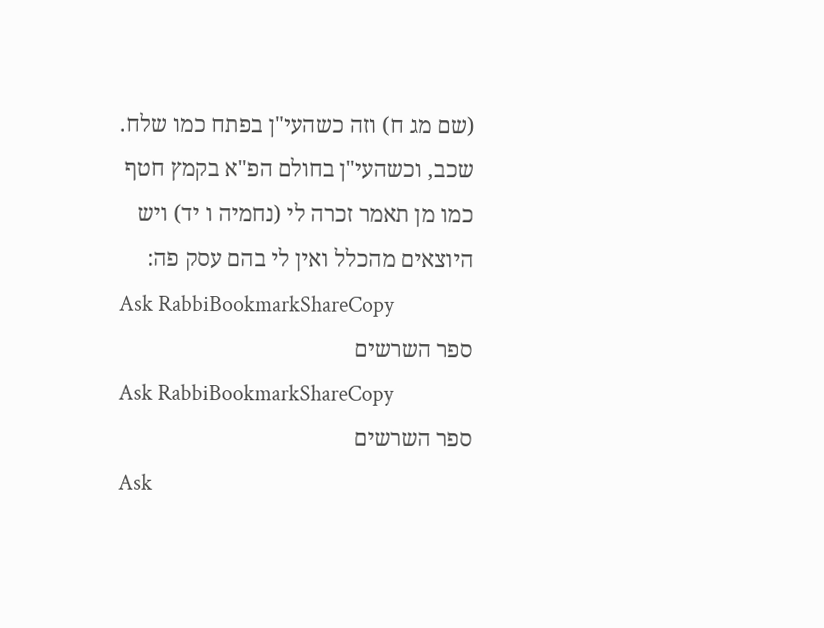(שם מג ח) וזה כשהעי"ן בפתח כמו שלח. שכב, וכשהעי"ן בחולם הפ"א בקמץ חטף כמו מן תאמר זכרה לי (נחמיה ו יד) ויש היוצאים מהכלל ואין לי בהם עסק פה:
Ask RabbiBookmarkShareCopy
ספר השרשים
Ask RabbiBookmarkShareCopy
ספר השרשים
Ask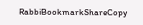RabbiBookmarkShareCopy